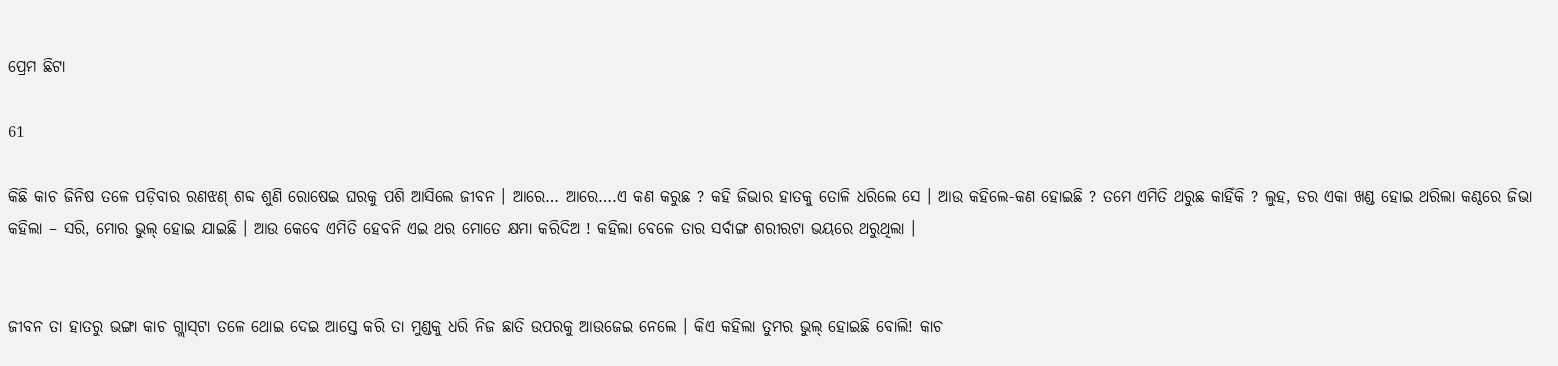ପ୍ରେମ ଛିଟା

61

କିଛି କାଚ ଜିନିଷ ତଳେ ପଡ଼ିବାର ରଣଝଣ୍‌ ଶବ୍ଦ ଶୁଣି ରୋଷେଇ ଘରକୁ ପଶି ଆସିଲେ ଜୀବନ । ଆରେ… ଆରେ….ଏ କଣ କରୁଛ ? କହି ଜିଭାର ହାତକୁ ତୋଳି ଧରିଲେ ସେ । ଆଉ କହିଲେ-କଣ ହୋଇଛି ? ତମେ ଏମିତି ଥରୁଛ କାହିଁକି ? ଲୁହ, ଡର ଏକା ଖଣ୍ଡ ହୋଇ ଥରିଲା କଣ୍ଠରେ ଜିଭା କହିଲା – ସରି, ମୋର ଭୁଲ୍‌ ହୋଇ ଯାଇଛି । ଆଉ କେବେ ଏମିତି ହେବନି ଏଇ ଥର ମୋତେ କ୍ଷମା କରିଦିଅ ! କହିଲା ବେଳେ ତାର ସର୍ବାଙ୍ଗ ଶରୀରଟା ଭୟରେ ଥରୁଥିଲା ।


ଜୀବନ ତା ହାତରୁ ଭଙ୍ଗା କାଚ ଗ୍ଲାସ୍‌ଟା ତଳେ ଥୋଇ ଦେଇ ଆସ୍ତେ କରି ତା ମୁଣ୍ଡକୁ ଧରି ନିଜ ଛାତି ଉପରକୁ ଆଉଜେଇ ନେଲେ । କିଏ କହିଲା ତୁମର ଭୁଲ୍‌ ହୋଇଛି ବୋଲି! କାଚ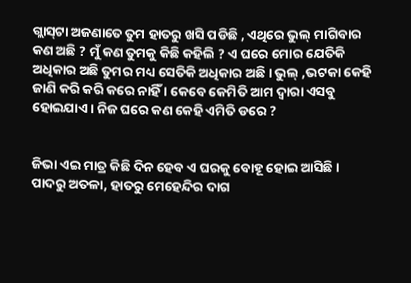ଗ୍ଲାସ୍‌ଟା ଅଜଣାତେ ତୁମ ହାତରୁ ଖସି ପଡିଛି , ଏଥିରେ ଭୁଲ୍‌ ମାଗିବାର କଣ ଅଛି ? ମୁଁ କଣ ତୁମକୁ କିଛି କହିଲି ? ଏ ଘରେ ମୋର ଯେତିକି ଅଧିକାର ଅଛି ତୁମର ମଧ୍ୟ ସେତିକି ଅଧିକାର ଅଛି । ଭୁଲ୍‌ ,ଭଟକା କେହି ଜାଣି କରି କରି କରେ ନାହିଁ । କେବେ କେମିତି ଆମ ଦ୍ୱାରା ଏସବୁ ହୋଇଯାଏ । ନିଜ ଘରେ କଣ କେହି ଏମିତି ଡରେ ?


ଜିଭା ଏଇ ମାତ୍ର କିଛି ଦିନ ହେବ ଏ ଘରକୁ ବୋହୂ ହୋଇ ଆସିଛି । ପାଦରୁ ଅତଳା, ହାତରୁ ମେହେନ୍ଦିର ଦାଗ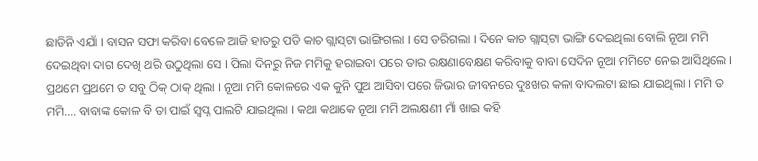ଛାଡିନି ଏଯାଁ । ବାସନ ସଫା କରିବା ବେଳେ ଆଜି ହାତରୁ ପଡି କାଚ ଗ୍ଲାସ୍‌ଟା ଭାଙ୍ଗିଗଲା । ସେ ଡରିଗଲା । ଦିନେ କାଚ ଗ୍ଲାସ୍‌ଟା ଭାଙ୍ଗି ଦେଇଥିଲା ବୋଲି ନୂଆ ମମି ଦେଇଥିବା ଦାଗ ଦେଖି ଥରି ଉଠୁଥିଲା ସେ । ପିଲା ଦିନରୁ ନିଜ ମମିକୁ ହରାଇବା ପରେ ତାର ରକ୍ଷଣାବେକ୍ଷଣ କରିବାକୁ ବାବା ସେଦିନ ନୂଆ ମମିଟେ ନେଇ ଆସିଥିଲେ । ପ୍ରଥମେ ପ୍ରଥମେ ତ ସବୁ ଠିକ୍‌ ଠାକ୍‌ ଥିଲା । ନୂଆ ମମି କୋଳରେ ଏକ କୁନି ପୁଅ ଆସିବା ପରେ ଜିଭାର ଜୀବନରେ ଦୁଃଖର କଳା ବାଦଲଟା ଛାଇ ଯାଇଥିଲା । ମମି ତ ମମି…. ବାବାଙ୍କ କୋଳ ବି ତା ପାଇଁ ସ୍ୱପ୍ନ ପାଲଟି ଯାଇଥିଲା । କଥା କଥାକେ ନୂଆ ମମି ଅଲକ୍ଷଣୀ ମାଁ ଖାଇ କହି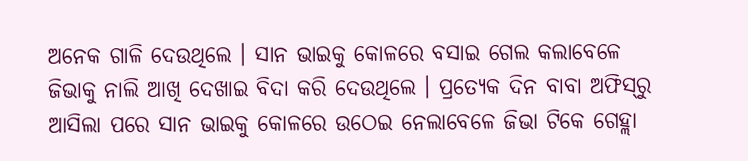ଅନେକ ଗାଳି ଦେଉଥିଲେ । ସାନ ଭାଇକୁ କୋଳରେ ବସାଇ ଗେଲ କଲାବେଳେ ଜିଭାକୁ ନାଲି ଆଖି ଦେଖାଇ ବିଦା କରି ଦେଉଥିଲେ । ପ୍ରତ୍ୟେକ ଦିନ ବାବା ଅଫିସ୍‌ରୁ ଆସିଲା ପରେ ସାନ ଭାଇକୁ କୋଳରେ ଉଠେଇ ନେଲାବେଳେ ଜିଭା ଟିକେ ଗେହ୍ଲା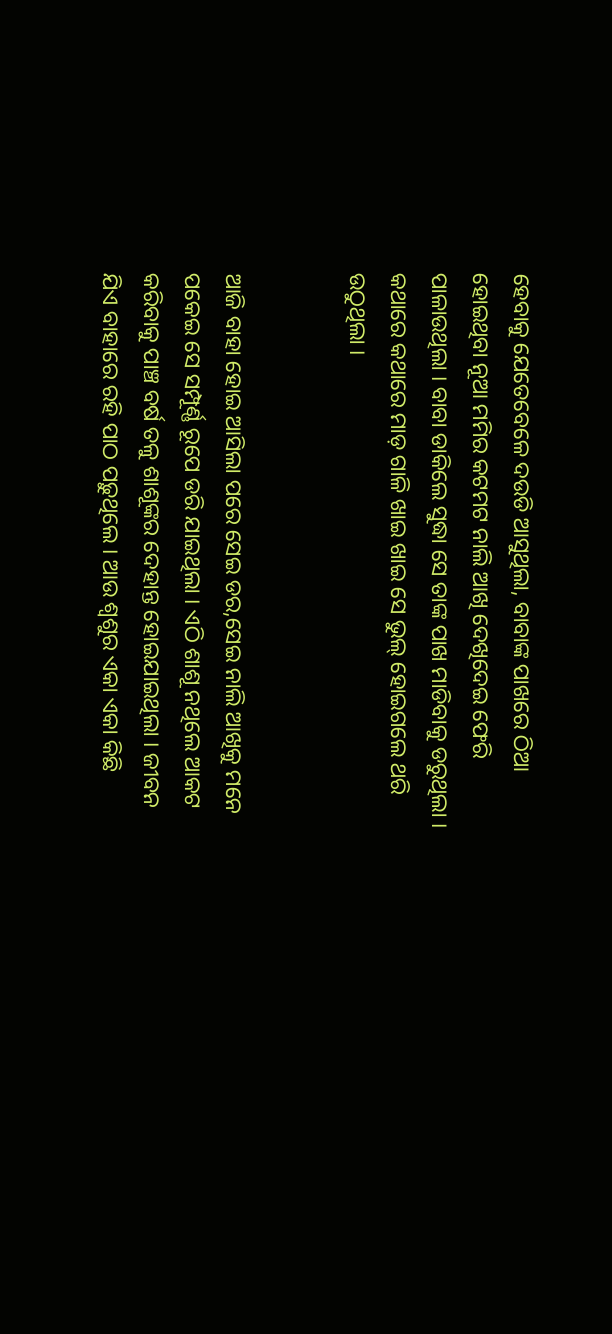ହେବାକୁ ଯେତେବେଳେ ଦଉଡି ଆସୁଥିଲା, ବାବାଙ୍କ ପାଖରେ ଠିଆ ହୋଇଥିବା ନୂଆ ମମିର କଟମଟ ନାଲି ଆଖି ଦେଖିଦେଇ ଫେରି ପାଳାଉଥିଲା । ବାବା ଡାକିଲେ ସୁଦ୍ଧା ସେ ତାଙ୍କ ପାଖ ମାଡିବାକୁ ଡରୁଥିଲା । କଥାରେ କଥାରେ ମାଡ଼ ଗାଳି ଖାଇ ଖାଇ ସେ ଭୁଲ୍‌ ହୋଇଗଲେ ଥରି ଉଠୁଥିଲା ।


ଆଜି ବାହା ହୋଇ ଆସିଲା ପରେ ସେଇ ଡର,ସେଇ ନାଲି ଆଖିକୁ ମନେ ପକେଇ ସେ ସମ୍ପୂର୍ଣ୍ଣ ରୂପେ ଡରି ଯାଇଥିଲା । ଏଠି ଶାଶୂ ନଥିଲେ ଆକଟ କରିବାକୁ ପାଞ୍ଚ ବର୍ଷ ତଳୁ ଶାଶୂଙ୍କର ଦେହାନ୍ତ ହୋଇଯାଇଥିଲା । ଜୀବନ ଯିଏ ବାହାରେ ରହି ପାଠ ପଢ଼ୁଥିଲେ । ଆଉ ଶ୍ୱଶୁର ଏକା ଏକା କିଛି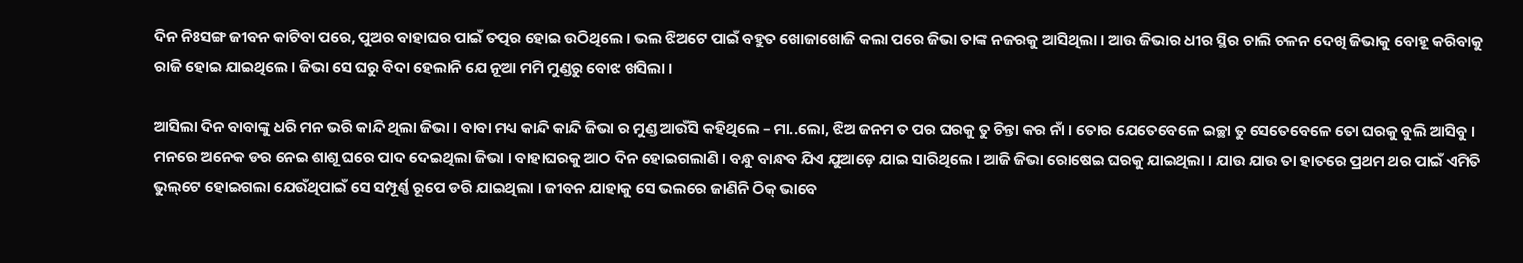ଦିନ ନିଃସଙ୍ଗ ଜୀବନ କାଟିବା ପରେ, ପୁଅର ବାହାଘର ପାଇଁ ତତ୍ପର ହୋଇ ଉଠିଥିଲେ । ଭଲ ଝିଅଟେ ପାଇଁ ବହୁତ ଖୋଜାଖୋଜି କଲା ପରେ ଜିଭା ତାଙ୍କ ନଜରକୁ ଆସିଥିଲା । ଆଉ ଜିଭାର ଧୀର ସ୍ଥିର ଚାଲି ଚଳନ ଦେଖି ଜିଭାକୁ ବୋହୂ କରିବାକୁ ରାଜି ହୋଇ ଯାଇଥିଲେ । ଜିଭା ସେ ଘରୁ ବିଦା ହେଲାନି ଯେ ନୂଆ ମମି ମୁଣ୍ଡରୁ ବୋଝ ଖସିଲା ।

ଆସିଲା ଦିନ ବାବାଙ୍କୁ ଧରି ମନ ଭରି କାନ୍ଦି ଥିଲା ଜିଭା । ବାବା ମଧ୍ୟ କାନ୍ଦି କାନ୍ଦି ଜିଭା ର ମୁଣ୍ଡ ଆଉଁସି କହିଥିଲେ – ମା..ଲୋ, ଝିଅ ଜନମ ତ ପର ଘରକୁ ତୁ ଚିନ୍ତା କର ନାଁ । ତୋର ଯେତେବେଳେ ଇଚ୍ଛା ତୁ ସେତେବେଳେ ତୋ ଘରକୁ ବୁଲି ଆସିବୁ । ମନରେ ଅନେକ ଡର ନେଇ ଶାଶୂ ଘରେ ପାଦ ଦେଇଥିଲା ଜିଭା । ବାହାଘରକୁ ଆଠ ଦିନ ହୋଇଗଲାଣି । ବନ୍ଧୁ ବାନ୍ଧବ ଯିଏ ଯୁଆଡ଼େ ଯାଇ ସାରିଥିଲେ । ଆଜି ଜିଭା ରୋଷେଇ ଘରକୁ ଯାଇଥିଲା । ଯାଉ ଯାଉ ତା ହାତରେ ପ୍ରଥମ ଥର ପାଇଁ ଏମିତି ଭୁଲ୍‌ଟେ ହୋଇଗଲା ଯେଉଁଥିପାଇଁ ସେ ସମ୍ପୂର୍ଣ୍ଣ ରୂପେ ଡରି ଯାଇଥିଲା । ଜୀବନ ଯାହାକୁ ସେ ଭଲରେ ଜାଣିନି ଠିକ୍‌ ଭାବେ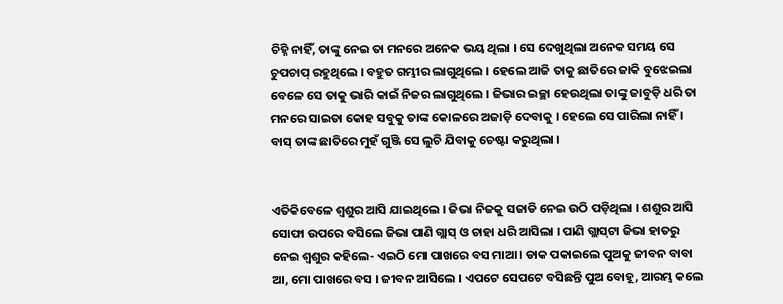ଚିହ୍ନି ନାହିଁ, ତାଙ୍କୁ ନେଇ ତା ମନରେ ଅନେକ ଭୟ ଥିଲା । ସେ ଦେଖୁଥିଲା ଅନେକ ସମୟ ସେ ଚୁପଚାପ୍‌ ରହୁଥିଲେ । ବହୁତ ଗମ୍ଭୀର ଲାଗୁଥିଲେ । ହେଲେ ଆଜି ତାକୁ ଛାତିରେ ଜାକି ବୁଝେଇଲା ବେଳେ ସେ ତାକୁ ଭାରି କାଇଁ ନିଜର ଲାଗୁଥିଲେ । ଜିଭାର ଇଚ୍ଛା ହେଉଥିଲା ତାଙ୍କୁ ଜାବୁଡ଼ି ଧରି ତା ମନରେ ସାଇତା କୋହ ସବୁକୁ ତାଙ୍କ କୋଳରେ ଅଜାଡ଼ି ଦେବାକୁ । ହେଲେ ସେ ପାରିଲା ନାହିଁ । ବାସ୍‌ ତାଙ୍କ ଛାତିରେ ମୁହଁ ଗୁଞ୍ଜି ସେ ଲୁଚି ଯିବାକୁ ଚେଷ୍ଟା କରୁଥିଲା ।


ଏତିକିବେଳେ ଶ୍ୱଶୁର ଆସି ଯାଇଥିଲେ । ଜିଭା ନିଜକୁ ସଜାଡି ନେଇ ଉଠି ପଡ଼ିଥିଲା । ଶଶୁର ଆସି ସୋଫା ଉପରେ ବସିଲେ ଜିଭା ପାଣି ଗ୍ଲାସ୍‌ ଓ ଚାହା ଧରି ଆସିଲା । ପାଣି ଗ୍ଲାସ୍‌ଟା ଜିଭା ହାତରୁ ନେଇ ଶ୍ୱଶୁର କହିଲେ- ଏଇଠି ମୋ ପାଖରେ ବସ ମାଆ । ଡାକ ପକାଇଲେ ପୁଅକୁ ଜୀବନ ବାବା ଆ, ମୋ ପାଖରେ ବସ । ଜୀବନ ଆସିଲେ । ଏପଟେ ସେପଟେ ବସିଛନ୍ତି ପୁଅ ବୋହୂ, ଆରମ୍ଭ କଲେ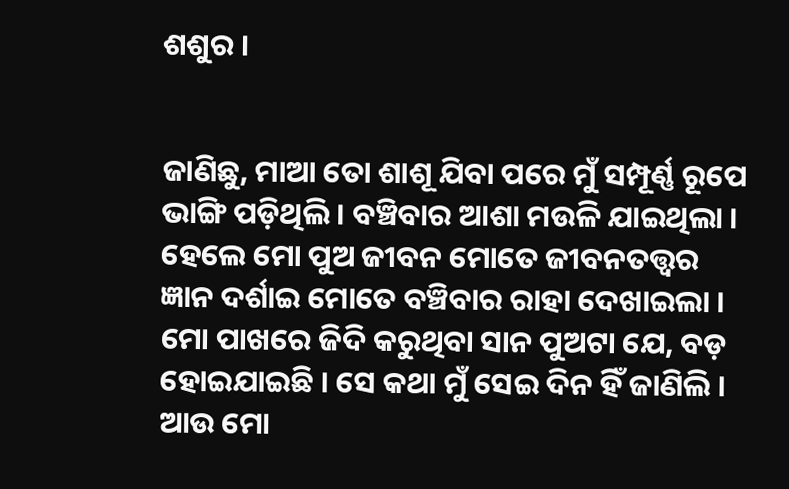ଶଶୁର ।


ଜାଣିଛୁ, ମାଆ ତୋ ଶାଶୂ ଯିବା ପରେ ମୁଁ ସମ୍ପୂର୍ଣ୍ଣ ରୂପେ ଭାଙ୍ଗି ପଡ଼ିଥିଲି । ବଞ୍ଚିବାର ଆଶା ମଉଳି ଯାଇଥିଲା । ହେଲେ ମୋ ପୁଅ ଜୀବନ ମୋତେ ଜୀବନତତ୍ତ୍ୱର ଜ୍ଞାନ ଦର୍ଶାଇ ମୋତେ ବଞ୍ଚିବାର ରାହା ଦେଖାଇଲା । ମୋ ପାଖରେ ଜିଦି କରୁଥିବା ସାନ ପୁଅଟା ଯେ, ବଡ଼ ହୋଇଯାଇଛି । ସେ କଥା ମୁଁ ସେଇ ଦିନ ହିଁ ଜାଣିଲି । ଆଉ ମୋ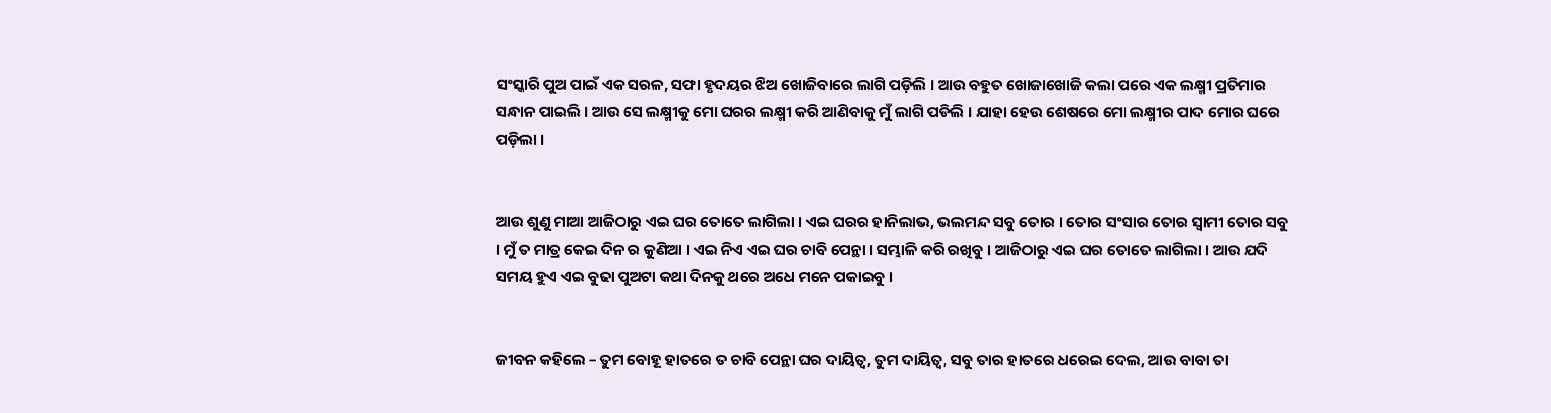ସଂସ୍କାରି ପୁଅ ପାଇଁ ଏକ ସରଳ, ସଫା ହୃଦୟର ଝିଅ ଖୋଜିବାରେ ଲାଗି ପଡ଼ିଲି । ଆଉ ବହୁତ ଖୋଜାଖୋଜି କଲା ପରେ ଏକ ଲକ୍ଷ୍ମୀ ପ୍ରତିମାର ସନ୍ଧାନ ପାଇଲି । ଆଉ ସେ ଲକ୍ଷ୍ମୀକୁ ମୋ ଘରର ଲକ୍ଷ୍ମୀ କରି ଆଣିବାକୁ ମୁଁ ଲାଗି ପଡିଲି । ଯାହା ହେଉ ଶେଷରେ ମୋ ଲକ୍ଷ୍ମୀର ପାଦ ମୋର ଘରେ ପଡ଼ିଲା ।


ଆଉ ଶୁଣୁ ମାଆ ଆଜିଠାରୁ ଏଇ ଘର ତୋତେ ଲାଗିଲା । ଏଇ ଘରର ହାନିଲାଭ, ଭଲମନ୍ଦ ସବୁ ତୋର । ତୋର ସଂସାର ତୋର ସ୍ୱାମୀ ତୋର ସବୁ । ମୁଁ ତ ମାତ୍ର କେଇ ଦିନ ର କୁଣିଆ । ଏଇ ନିଏ ଏଇ ଘର ଚାବି ପେନ୍ଥା । ସମ୍ଭାଳି କରି ରଖିବୁ । ଆଜିଠାରୁ ଏଇ ଘର ତୋତେ ଲାଗିଲା । ଆଉ ଯଦି ସମୟ ହୁଏ ଏଇ ବୁଢା ପୁଅଟା କଥା ଦିନକୁ ଥରେ ଅଧେ ମନେ ପକାଇବୁ ।


ଜୀବନ କହିଲେ – ତୁମ ବୋହୂ ହାତରେ ତ ଚାବି ପେନ୍ଥା ଘର ଦାୟିତ୍ୱ, ତୁମ ଦାୟିତ୍ୱ, ସବୁ ତାର ହାତରେ ଧରେଇ ଦେଲ, ଆଉ ବାବା ତା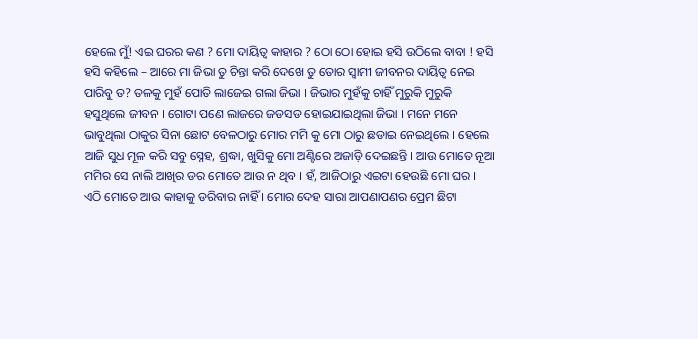ହେଲେ ମୁଁ! ଏଇ ଘରର କଣ ? ମୋ ଦାୟିତ୍ୱ କାହାର ? ଠୋ ଠୋ ହୋଇ ହସି ଉଠିଲେ ବାବା ! ହସି ହସି କହିଲେ – ଆରେ ମା ଜିଭା ତୁ ଚିନ୍ତା କରି ଦେଖେ ତୁ ତୋର ସ୍ୱାମୀ ଜୀବନର ଦାୟିତ୍ୱ ନେଇ ପାରିବୁ ତ? ତଳକୁ ମୁହଁ ପୋତି ଲାଜେଇ ଗଲା ଜିଭା । ଜିଭାର ମୁହଁକୁ ଚାହିଁ ମୁରୁକି ମୁରୁକି ହସୁଥିଲେ ଜୀବନ । ଗୋଟା ପଣେ ଲାଜରେ ଜଡସଡ ହୋଇଯାଇଥିଲା ଜିଭା । ମନେ ମନେ ଭାବୁଥିଲା ଠାକୁର ସିନା ଛୋଟ ବେଳଠାରୁ ମୋର ମମି କୁ ମୋ ଠାରୁ ଛଡାଇ ନେଇଥିଲେ । ହେଲେ ଆଜି ସୁଧ ମୂଳ କରି ସବୁ ସ୍ନେହ, ଶ୍ରଦ୍ଧା, ଖୁସିକୁ ମୋ ଅଣ୍ଟିରେ ଅଜାଡ଼ି ଦେଇଛନ୍ତି । ଆଉ ମୋତେ ନୂଆ ମମିର ସେ ନାଲି ଆଖିର ଡର ମୋତେ ଆଉ ନ ଥିବ । ହଁ, ଆଜିଠାରୁ ଏଇଟା ହେଉଛି ମୋ ଘର । ଏଠି ମୋତେ ଆଉ କାହାକୁ ଡରିବାର ନାହିଁ । ମୋର ଦେହ ସାରା ଆପଣାପଣର ପ୍ରେମ ଛିଟା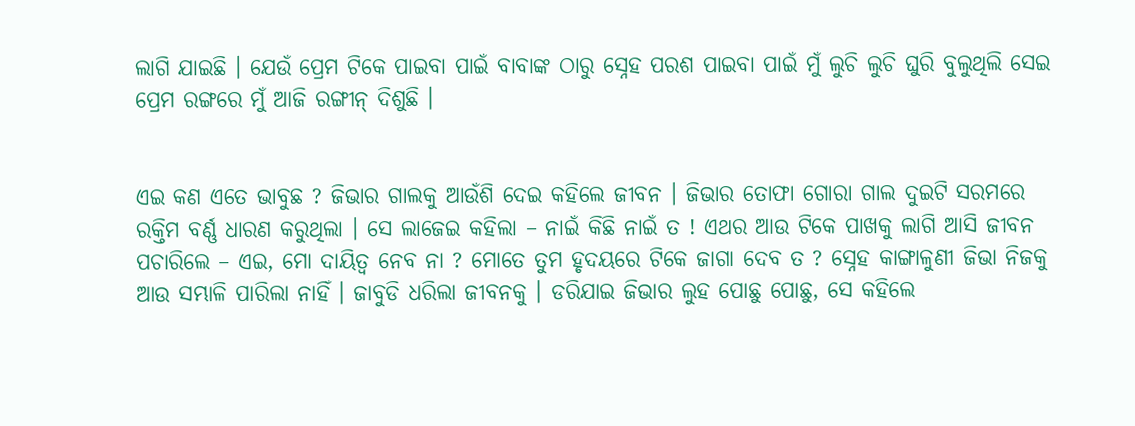ଲାଗି ଯାଇଛି । ଯେଉଁ ପ୍ରେମ ଟିକେ ପାଇବା ପାଇଁ ବାବାଙ୍କ ଠାରୁ ସ୍ନେହ ପରଶ ପାଇବା ପାଇଁ ମୁଁ ଲୁଚି ଲୁଚି ଘୁରି ବୁଲୁଥିଲି ସେଇ ପ୍ରେମ ରଙ୍ଗରେ ମୁଁ ଆଜି ରଙ୍ଗୀନ୍‌ ଦିଶୁଛି ।


ଏଇ କଣ ଏତେ ଭାବୁଛ ? ଜିଭାର ଗାଲକୁ ଆଉଁଶି ଦେଇ କହିଲେ ଜୀବନ । ଜିଭାର ତୋଫା ଗୋରା ଗାଲ ଦୁଇଟି ସରମରେ ରକ୍ତିମ ବର୍ଣ୍ଣ ଧାରଣ କରୁଥିଲା । ସେ ଲାଜେଇ କହିଲା – ନାଇଁ କିଛି ନାଇଁ ତ ! ଏଥର ଆଉ ଟିକେ ପାଖକୁ ଲାଗି ଆସି ଜୀବନ ପଚାରିଲେ – ଏଇ, ମୋ ଦାୟିତ୍ୱ ନେବ ନା ? ମୋତେ ତୁମ ହୃଦୟରେ ଟିକେ ଜାଗା ଦେବ ତ ? ସ୍ନେହ କାଙ୍ଗାଳୁଣୀ ଜିଭା ନିଜକୁ ଆଉ ସମ୍ଭାଳି ପାରିଲା ନାହିଁ । ଜାବୁଡି ଧରିଲା ଜୀବନକୁ । ଡରିଯାଇ ଜିଭାର ଲୁହ ପୋଛୁ ପୋଛୁ, ସେ କହିଲେ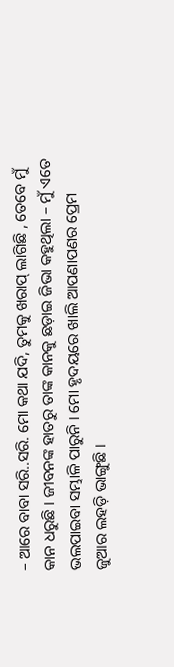– ଆରେ ବାବା ସରି..ସରି. ମୋ କଥା ଯଦି, ତୁମକୁ ଖରାପ୍‌ ଲାଗିଛି , ତେବେ ମୁଁ କାନ ଧରୁଛି । ଜୀବନଙ୍କ ହାତରୁ ତାଙ୍କ କାନକୁ ଛଡ଼ାଇ ଜିଭା କହୁଥିଲା – ମୁଁ ଏତେ ଭଲପାଇବା ସମ୍ଭାଳି ପାରୁନି । ମୋ ହୃଦୟରେ ଖାଲି ଆପଣାପଣର ପ୍ରେମ ଜୁଆର ଲହଡ଼ି ଭାଙ୍ଗୁଛି ।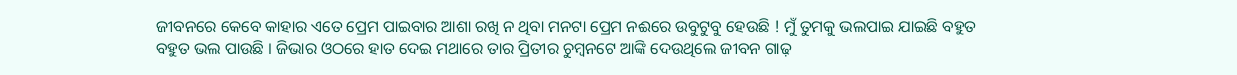ଜୀବନରେ କେବେ କାହାର ଏତେ ପ୍ରେମ ପାଇବାର ଆଶା ରଖି ନ ଥିବା ମନଟା ପ୍ରେମ ନଈରେ ଉବୁଟୁବୁ ହେଉଛି ! ମୁଁ ତୁମକୁ ଭଲପାଇ ଯାଇଛି ବହୁତ ବହୁତ ଭଲ ପାଉଛି । ଜିଭାର ଓଠରେ ହାତ ଦେଇ ମଥାରେ ତାର ପ୍ରିତୀର ଚୁମ୍ବନଟେ ଆଙ୍କି ଦେଉଥିଲେ ଜୀବନ ଗାଢ଼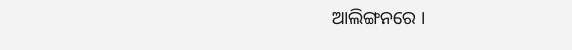ଆଲିଙ୍ଗନରେ ।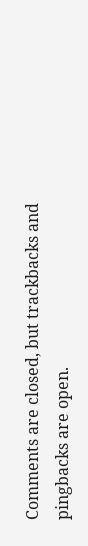Comments are closed, but trackbacks and pingbacks are open.